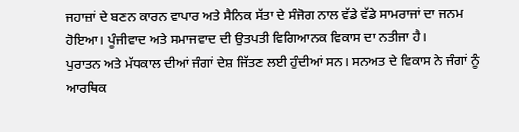ਜਹਾਜ਼ਾਂ ਦੇ ਬਣਨ ਕਾਰਨ ਵਾਪਾਰ ਅਤੇ ਸੈਨਿਕ ਸੱਤਾ ਦੇ ਸੰਜੋਗ ਨਾਲ ਵੱਡੇ ਵੱਡੇ ਸਾਮਰਾਜਾਂ ਦਾ ਜਨਮ ਹੋਇਆ। ਪੂੰਜੀਵਾਦ ਅਤੇ ਸਮਾਜਵਾਦ ਦੀ ਉਤਪਤੀ ਵਿਗਿਆਨਕ ਵਿਕਾਸ ਦਾ ਨਤੀਜਾ ਹੈ।
ਪੁਰਾਤਨ ਅਤੇ ਮੱਧਕਾਲ ਦੀਆਂ ਜੰਗਾਂ ਦੇਸ਼ ਜਿੱਤਣ ਲਈ ਹੁੰਦੀਆਂ ਸਨ। ਸਨਅਤ ਦੇ ਵਿਕਾਸ ਨੇ ਜੰਗਾਂ ਨੂੰ ਆਰਥਿਕ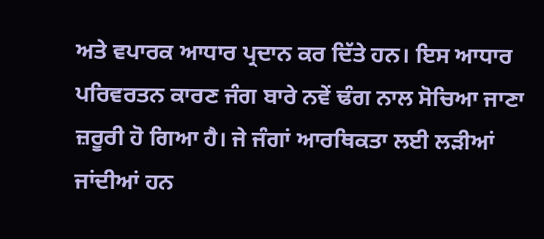ਅਤੇ ਵਪਾਰਕ ਆਧਾਰ ਪ੍ਰਦਾਨ ਕਰ ਦਿੱਤੇ ਹਨ। ਇਸ ਆਧਾਰ ਪਰਿਵਰਤਨ ਕਾਰਣ ਜੰਗ ਬਾਰੇ ਨਵੇਂ ਢੰਗ ਨਾਲ ਸੋਚਿਆ ਜਾਣਾ ਜ਼ਰੂਰੀ ਹੋ ਗਿਆ ਹੈ। ਜੇ ਜੰਗਾਂ ਆਰਥਿਕਤਾ ਲਈ ਲੜੀਆਂ ਜਾਂਦੀਆਂ ਹਨ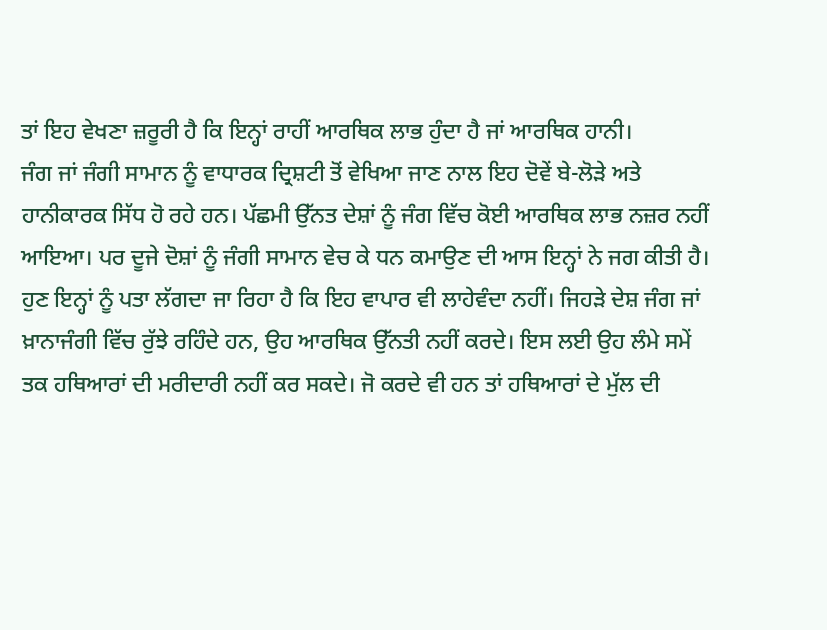ਤਾਂ ਇਹ ਵੇਖਣਾ ਜ਼ਰੂਰੀ ਹੈ ਕਿ ਇਨ੍ਹਾਂ ਰਾਹੀਂ ਆਰਥਿਕ ਲਾਭ ਹੁੰਦਾ ਹੈ ਜਾਂ ਆਰਥਿਕ ਹਾਨੀ।
ਜੰਗ ਜਾਂ ਜੰਗੀ ਸਾਮਾਨ ਨੂੰ ਵਾਧਾਰਕ ਦ੍ਰਿਸ਼ਟੀ ਤੋਂ ਵੇਖਿਆ ਜਾਣ ਨਾਲ ਇਹ ਦੋਵੇਂ ਬੇ-ਲੋੜੇ ਅਤੇ ਹਾਨੀਕਾਰਕ ਸਿੱਧ ਹੋ ਰਹੇ ਹਨ। ਪੱਛਮੀ ਉੱਨਤ ਦੇਸ਼ਾਂ ਨੂੰ ਜੰਗ ਵਿੱਚ ਕੋਈ ਆਰਥਿਕ ਲਾਭ ਨਜ਼ਰ ਨਹੀਂ ਆਇਆ। ਪਰ ਦੂਜੇ ਦੋਸ਼ਾਂ ਨੂੰ ਜੰਗੀ ਸਾਮਾਨ ਵੇਚ ਕੇ ਧਨ ਕਮਾਉਣ ਦੀ ਆਸ ਇਨ੍ਹਾਂ ਨੇ ਜਗ ਕੀਤੀ ਹੈ। ਹੁਣ ਇਨ੍ਹਾਂ ਨੂੰ ਪਤਾ ਲੱਗਦਾ ਜਾ ਰਿਹਾ ਹੈ ਕਿ ਇਹ ਵਾਪਾਰ ਵੀ ਲਾਹੇਵੰਦਾ ਨਹੀਂ। ਜਿਹੜੇ ਦੇਸ਼ ਜੰਗ ਜਾਂ ਖ਼ਾਨਾਜੰਗੀ ਵਿੱਚ ਰੁੱਝੇ ਰਹਿੰਦੇ ਹਨ, ਉਹ ਆਰਥਿਕ ਉੱਨਤੀ ਨਹੀਂ ਕਰਦੇ। ਇਸ ਲਈ ਉਹ ਲੰਮੇ ਸਮੇਂ ਤਕ ਹਥਿਆਰਾਂ ਦੀ ਮਰੀਦਾਰੀ ਨਹੀਂ ਕਰ ਸਕਦੇ। ਜੋ ਕਰਦੇ ਵੀ ਹਨ ਤਾਂ ਹਥਿਆਰਾਂ ਦੇ ਮੁੱਲ ਦੀ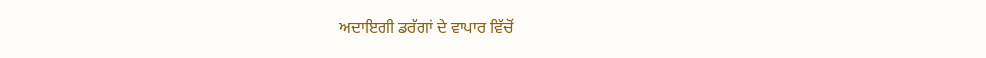ਅਦਾਇਗੀ ਡਰੱਗਾਂ ਦੇ ਵਾਪਾਰ ਵਿੱਚੋਂ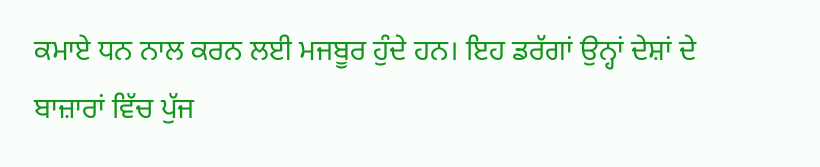ਕਮਾਏ ਧਨ ਨਾਲ ਕਰਨ ਲਈ ਮਜਬੂਰ ਹੁੰਦੇ ਹਨ। ਇਹ ਡਰੱਗਾਂ ਉਨ੍ਹਾਂ ਦੇਸ਼ਾਂ ਦੇ ਬਾਜ਼ਾਰਾਂ ਵਿੱਚ ਪੁੱਜ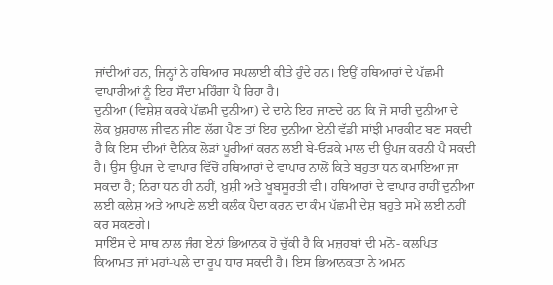ਜਾਂਦੀਆਂ ਹਨ, ਜਿਨ੍ਹਾਂ ਨੇ ਹਥਿਆਰ ਸਪਲਾਈ ਕੀਤੇ ਹੁੰਦੇ ਹਨ। ਇਉਂ ਹਥਿਆਰਾਂ ਦੇ ਪੱਛਮੀ ਵਾਪਾਰੀਆਂ ਨੂੰ ਇਹ ਸੌਦਾ ਮਹਿੰਗਾ ਪੈ ਰਿਹਾ ਹੈ।
ਦੁਨੀਆ (ਵਿਸ਼ੇਸ਼ ਕਰਕੇ ਪੱਛਮੀ ਦੁਨੀਆ) ਦੇ ਦਾਨੇ ਇਹ ਜਾਣਦੇ ਹਨ ਕਿ ਜੋ ਸਾਰੀ ਦੁਨੀਆ ਦੇ ਲੋਕ ਖ਼ੁਸ਼ਹਾਲ ਜੀਵਨ ਜੀਣ ਲੱਗ ਪੈਣ ਤਾਂ ਇਹ ਦੁਨੀਆ ਏਨੀ ਵੱਡੀ ਸਾਂਝੀ ਮਾਰਕੀਟ ਬਣ ਸਕਦੀ ਹੈ ਕਿ ਇਸ ਦੀਆਂ ਦੈਨਿਕ ਲੋੜਾਂ ਪੂਰੀਆਂ ਕਰਨ ਲਈ ਬੇ-ਓੜਕੇ ਮਾਲ ਦੀ ਉਪਜ ਕਰਨੀ ਪੈ ਸਕਦੀ ਹੈ। ਉਸ ਉਪਜ ਦੇ ਵਾਪਾਰ ਵਿੱਚੋਂ ਹਥਿਆਰਾਂ ਦੇ ਵਾਪਾਰ ਨਾਲੋਂ ਕਿਤੇ ਬਹੁਤਾ ਧਨ ਕਮਾਇਆ ਜਾ ਸਕਦਾ ਹੈ; ਨਿਰਾ ਧਨ ਹੀ ਨਹੀਂ, ਖ਼ੁਸ਼ੀ ਅਤੇ ਖੂਬਸੂਰਤੀ ਵੀ। ਹਥਿਆਰਾਂ ਦੇ ਵਾਪਾਰ ਰਾਹੀਂ ਦੁਨੀਆ ਲਈ ਕਲੇਸ਼ ਅਤੇ ਆਪਣੇ ਲਈ ਕਲੰਕ ਪੈਦਾ ਕਰਨ ਦਾ ਕੰਮ ਪੱਛਮੀ ਦੇਸ਼ ਬਹੁਤੇ ਸਮੇਂ ਲਈ ਨਹੀਂ ਕਰ ਸਕਣਗੇ।
ਸਾਇੰਸ ਦੇ ਸਾਥ ਨਾਲ ਜੰਗ ਏਨਾਂ ਭਿਆਨਕ ਹੋ ਚੁੱਕੀ ਹੈ ਕਿ ਮਜ਼ਹਬਾਂ ਦੀ ਮਨੋ- ਕਲਪਿਤ ਕਿਆਮਤ ਜਾਂ ਮਹਾਂ-ਪਲੇ ਦਾ ਰੂਪ ਧਾਰ ਸਕਦੀ ਹੈ। ਇਸ ਭਿਆਨਕਤਾ ਨੇ ਅਮਨ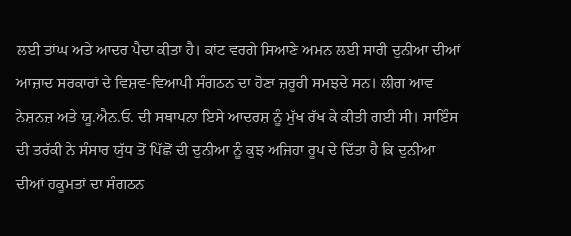ਲਈ ਤਾਂਘ ਅਤੇ ਆਦਰ ਪੈਦਾ ਕੀਤਾ ਹੈ। ਕਾਂਟ ਵਰਗੇ ਸਿਆਣੇ ਅਮਨ ਲਈ ਸਾਰੀ ਦੁਨੀਆ ਦੀਆਂ ਆਜ਼ਾਦ ਸਰਕਾਰਾਂ ਦੇ ਵਿਸ਼ਵ-ਵਿਆਪੀ ਸੰਗਠਨ ਦਾ ਹੋਣਾ ਜ਼ਰੂਰੀ ਸਮਝਦੇ ਸਨ। ਲੀਗ ਆਵ ਨੇਸ਼ਨਜ਼ ਅਤੇ ਯੂ.ਐਨ.ਓ. ਦੀ ਸਥਾਪਨਾ ਇਸੇ ਆਦਰਸ਼ ਨੂੰ ਮੁੱਖ ਰੱਖ ਕੇ ਕੀਤੀ ਗਈ ਸੀ। ਸਾਇੰਸ ਦੀ ਤਰੱਕੀ ਨੇ ਸੰਸਾਰ ਯੁੱਧ ਤੋਂ ਪਿੱਛੋਂ ਦੀ ਦੁਨੀਆ ਨੂੰ ਕੁਝ ਅਜਿਹਾ ਰੂਪ ਦੇ ਦਿੱਤਾ ਹੈ ਕਿ ਦੁਨੀਆ ਦੀਆਂ ਹਕੂਮਤਾਂ ਦਾ ਸੰਗਠਨ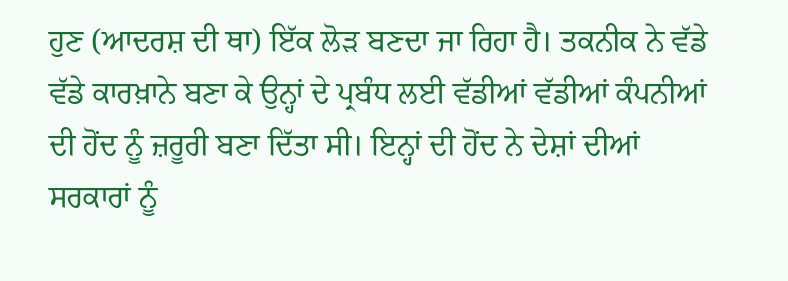ਹੁਣ (ਆਦਰਸ਼ ਦੀ ਥਾ) ਇੱਕ ਲੋੜ ਬਣਦਾ ਜਾ ਰਿਹਾ ਹੈ। ਤਕਨੀਕ ਨੇ ਵੱਡੇ ਵੱਡੇ ਕਾਰਖ਼ਾਨੇ ਬਣਾ ਕੇ ਉਨ੍ਹਾਂ ਦੇ ਪ੍ਰਬੰਧ ਲਈ ਵੱਡੀਆਂ ਵੱਡੀਆਂ ਕੰਪਨੀਆਂ ਦੀ ਹੋਂਦ ਨੂੰ ਜ਼ਰੂਰੀ ਬਣਾ ਦਿੱਤਾ ਸੀ। ਇਨ੍ਹਾਂ ਦੀ ਹੋਂਦ ਨੇ ਦੇਸ਼ਾਂ ਦੀਆਂ ਸਰਕਾਰਾਂ ਨੂੰ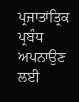ਪ੍ਰਜਾਤਾਂਤ੍ਰਿਕ ਪ੍ਰਬੰਧ ਅਪਨਾਉਣ ਲਈ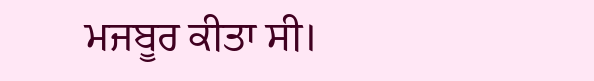ਮਜਬੂਰ ਕੀਤਾ ਸੀ।